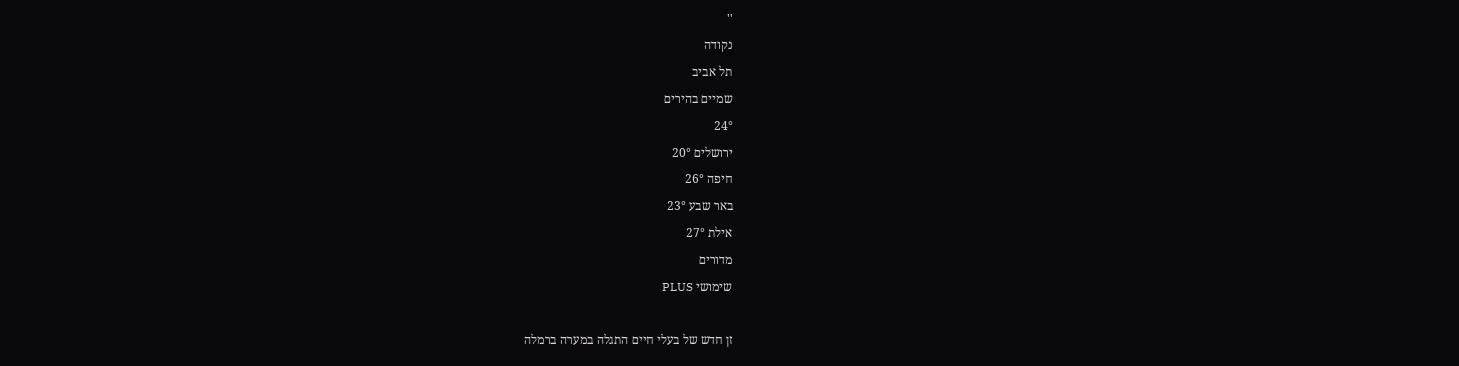''
נקודה
תל אביב
שמיים בהירים
24°
ירושלים 20°
חיפה 26°
באר שבע 23°
אילת 27°
מדורים
שימושי PLUS

זן חדש של בעלי חיים התגלה במערה ברמלה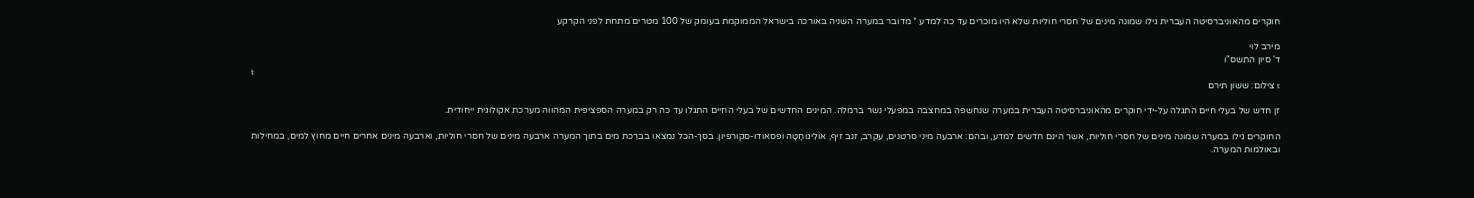חוקרים מהאוניברסיטה העברית גילו שמונה מינים של חסרי חוליות שלא היו מוכרים עד כה למדע * מדובר במערה השניה באורכה בישראל הממוקמת בעומק של 100 מטרים מתחת לפני הקרקע

מירב לוי
ד' סיון התשס"ו
t
t צילום: ששון תירם

זן חדש של בעלי חיים התגלה על-ידי חוקרים מהאוניברסיטה העברית במערה שנחשפה במחצבה במפעלי נשר ברמלה. המינים החדשים של בעלי החיים התגלו עד כה רק במערה הספציפית המהווה מערכת אקולוגית ייחודית.

החוקרים גילו במערה שמונה מינים של חסרי חוליות, אשר הינם חדשים למדע, ובהם: ארבעה מיני סרטנים, עקרב, זנב זיף, אוֹלִיגוֹחָטָה ופסאודו-סקורפיון. בסך-הכל נמצאו בברֵכת מים בתוך המערה ארבעה מינים של חסרי חוליות, וארבעה מינים אחרים חיים מחוץ למים, במחילות ובאולמות המערה.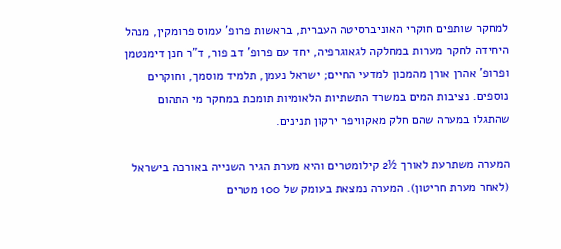למחקר שותפים חוקרי האוניברסיטה העברית, בראשות פרופ' עמוס פרומקין, מנהל היחידה לחקר מערות במחלקה לגאוגרפיה, יחד עם פרופ' דב פור, ד"ר חנן דימנטמן ופרופ' אהרן אורן מהמכון למדעי החיים; ישראל נעמן, תלמיד מוסמך, וחוקרים נוספים. נציבות המים במשרד התשתיות הלאומיות תומכת במחקר מי התהום שהתגלו במערה שהם חלק מאקוויפר ירקון תנינים.

המערה משתרעת לאורך ½2 קילומטרים והיא מערת הגיר השנייה באורכה בישראל (לאחר מערת חריטון). המערה נמצאת בעומק של 100 מטרים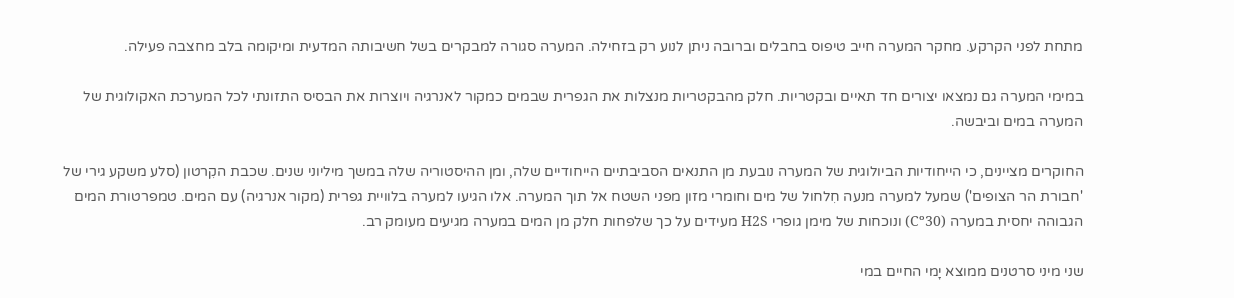מתחת לפני הקרקע. מחקר המערה חייב טיפוס בחבלים וברובה ניתן לנוע רק בזחילה. המערה סגורה למבקרים בשל חשיבותה המדעית ומיקומה בלב מחצבה פעילה.

במימי המערה גם נמצאו יצורים חד תאיים ובקטריות. חלק מהבקטריות מנצלות את הגפרית שבמים כמקור לאנרגיה ויוצרות את הבסיס התזונתי לכל המערכת האקולוגית של המערה במים וביבשה.

החוקרים מציינים, כי הייחודיות הביולוגית של המערה נובעת מן התנאים הסביבתיים הייחודיים שלה, ומן ההיסטוריה שלה במשך מיליוני שנים. שכבת הקִרטון (סלע משקע גירי של 'חבורת הר הצופים') שמעל למערה מנעה חִלחול של מים וחומרי מזון מפני השטח אל תוך המערה. אלו הגיעו למערה בלוויית גפרית (מקור אנרגיה) עם המים. טמפרטורת המים הגבוהה יחסית במערה (Cº30) ונוכחות של מימן גופרי H2S מעידים על כך שלפחות חלק מן המים במערה מגיעים מעומק רב.

שני מיני סרטנים ממוצא יָמי החיים במי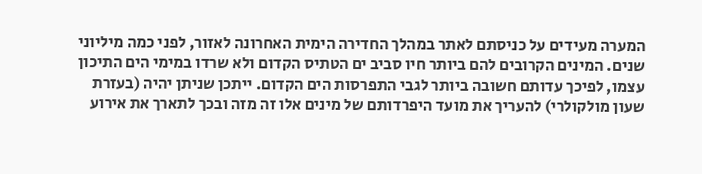המערה מעידים על כניסתם לאתר במהלך החדירה הימית האחרונה לאזור, לפני כמה מיליוני שנים. המינים הקרובים להם ביותר חיו סביב ים הטתיס הקדום ולא שרדו במימי הים התיכון עצמו, לפיכך עדותם חשובה ביותר לגבי התפרסות הים הקדום. ייתכן שניתן יהיה (בעזרת שעון מולקולרי) להעריך את מועד היפרדותם של מינים אלו זה מזה ובכך לתארך את אירוע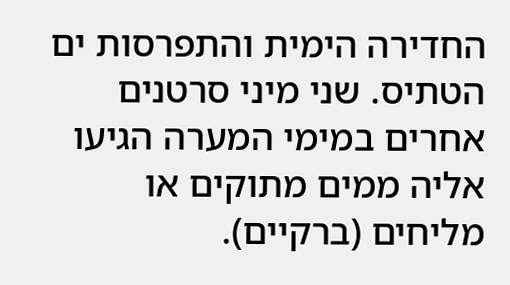החדירה הימית והתפרסות ים הטתיס. שני מיני סרטנים אחרים במימי המערה הגיעו אליה ממים מתוקים או מליחים (ברקיים).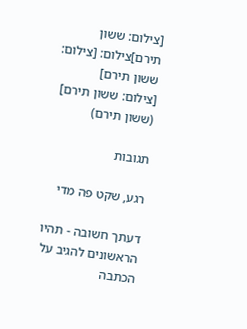[צילום: ששון תירם]צילום: [צילום: ששון תירם]
[צילום: ששון תירם] (ששון תירם)

תגובות

רגע, שקט פה מדי

דעתך חשובה - תהיו הראשונים להגיב על הכתבה